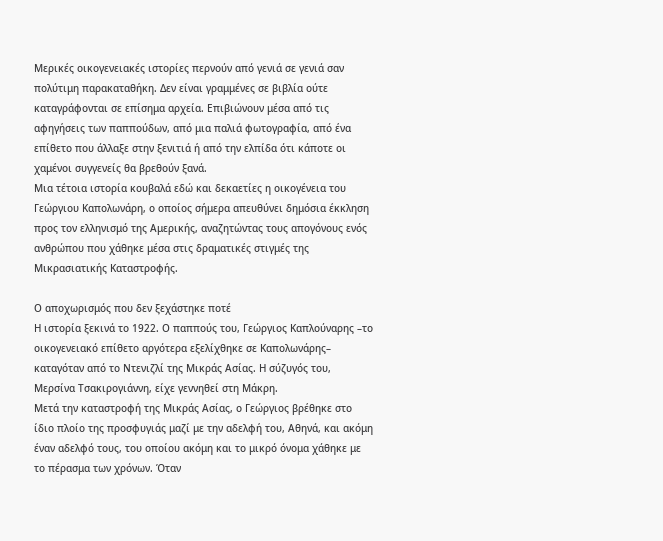Μερικές οικογενειακές ιστορίες περνούν από γενιά σε γενιά σαν πολύτιμη παρακαταθήκη. Δεν είναι γραμμένες σε βιβλία ούτε καταγράφονται σε επίσημα αρχεία. Επιβιώνουν μέσα από τις αφηγήσεις των παππούδων, από μια παλιά φωτογραφία, από ένα επίθετο που άλλαξε στην ξενιτιά ή από την ελπίδα ότι κάποτε οι χαμένοι συγγενείς θα βρεθούν ξανά.
Μια τέτοια ιστορία κουβαλά εδώ και δεκαετίες η οικογένεια του Γεώργιου Καπολωνάρη, ο οποίος σήμερα απευθύνει δημόσια έκκληση προς τον ελληνισμό της Αμερικής, αναζητώντας τους απογόνους ενός ανθρώπου που χάθηκε μέσα στις δραματικές στιγμές της Μικρασιατικής Καταστροφής.

Ο αποχωρισμός που δεν ξεχάστηκε ποτέ
Η ιστορία ξεκινά το 1922. Ο παππούς του, Γεώργιος Καπλούναρης –το οικογενειακό επίθετο αργότερα εξελίχθηκε σε Καπολωνάρης– καταγόταν από το Ντενιζλί της Μικράς Ασίας. Η σύζυγός του, Μερσίνα Τσακιρογιάννη, είχε γεννηθεί στη Μάκρη.
Μετά την καταστροφή της Μικράς Ασίας, ο Γεώργιος βρέθηκε στο ίδιο πλοίο της προσφυγιάς μαζί με την αδελφή του, Αθηνά, και ακόμη έναν αδελφό τους, του οποίου ακόμη και το μικρό όνομα χάθηκε με το πέρασμα των χρόνων. Όταν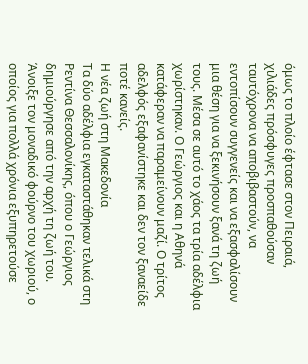όμως το πλοίο έφτασε στον Πειραιά, χιλιάδες πρόσφυγες προσπαθούσαν ταυτόχρονα να αποβιβαστούν, να εντοπίσουν συγγενείς και να εξασφαλίσουν μια θέση για να ξεκινήσουν ξανά τη ζωή τους. Μέσα σε αυτό το χάος τα τρία αδέλφια χωρίστηκαν. Ο Γεώργιος και η Αθηνά κατάφεραν να παραμείνουν μαζί. Ο τρίτος αδελφός εξαφανίστηκε και δεν τον ξαναείδε ποτέ κανείς.
Η νέα ζωή στη Μακεδονία
Τα δύο αδέλφια εγκαταστάθηκαν τελικά στη Ρεντίνα Θεσσαλονίκης, όπου ο Γεώργιος δημιούργησε από την αρχή τη ζωή του. Άνοιξε τον μοναδικό φούρνο του χωριού, ο οποίος για πολλά χρόνια εξυπηρετούσε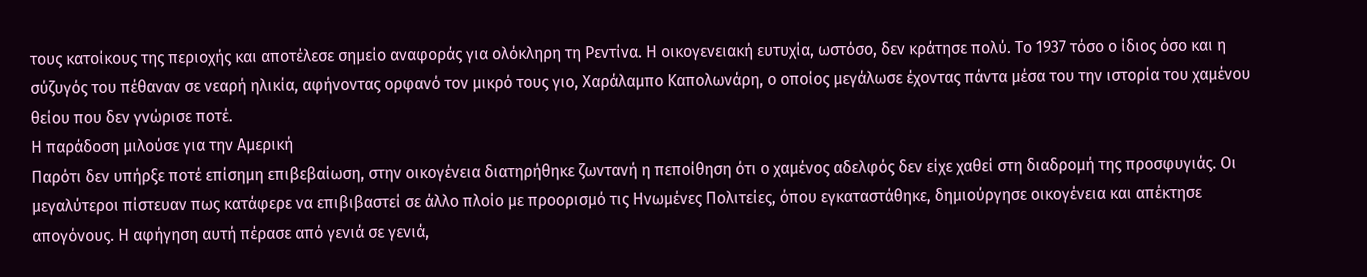τους κατοίκους της περιοχής και αποτέλεσε σημείο αναφοράς για ολόκληρη τη Ρεντίνα. Η οικογενειακή ευτυχία, ωστόσο, δεν κράτησε πολύ. Το 1937 τόσο ο ίδιος όσο και η σύζυγός του πέθαναν σε νεαρή ηλικία, αφήνοντας ορφανό τον μικρό τους γιο, Χαράλαμπο Καπολωνάρη, ο οποίος μεγάλωσε έχοντας πάντα μέσα του την ιστορία του χαμένου θείου που δεν γνώρισε ποτέ.
Η παράδοση μιλούσε για την Αμερική
Παρότι δεν υπήρξε ποτέ επίσημη επιβεβαίωση, στην οικογένεια διατηρήθηκε ζωντανή η πεποίθηση ότι ο χαμένος αδελφός δεν είχε χαθεί στη διαδρομή της προσφυγιάς. Οι μεγαλύτεροι πίστευαν πως κατάφερε να επιβιβαστεί σε άλλο πλοίο με προορισμό τις Ηνωμένες Πολιτείες, όπου εγκαταστάθηκε, δημιούργησε οικογένεια και απέκτησε απογόνους. Η αφήγηση αυτή πέρασε από γενιά σε γενιά,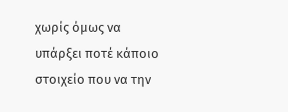χωρίς όμως να υπάρξει ποτέ κάποιο στοιχείο που να την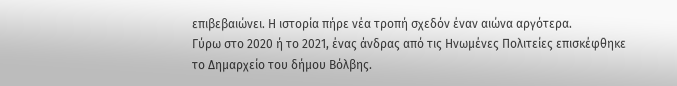επιβεβαιώνει. Η ιστορία πήρε νέα τροπή σχεδόν έναν αιώνα αργότερα.
Γύρω στο 2020 ή το 2021, ένας άνδρας από τις Ηνωμένες Πολιτείες επισκέφθηκε το Δημαρχείο του δήμου Βόλβης.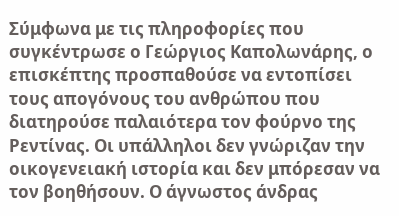Σύμφωνα με τις πληροφορίες που συγκέντρωσε ο Γεώργιος Καπολωνάρης, ο επισκέπτης προσπαθούσε να εντοπίσει τους απογόνους του ανθρώπου που διατηρούσε παλαιότερα τον φούρνο της Ρεντίνας. Οι υπάλληλοι δεν γνώριζαν την οικογενειακή ιστορία και δεν μπόρεσαν να τον βοηθήσουν. Ο άγνωστος άνδρας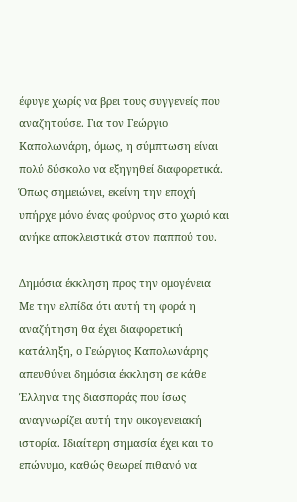έφυγε χωρίς να βρει τους συγγενείς που αναζητούσε. Για τον Γεώργιο Καπολωνάρη, όμως, η σύμπτωση είναι πολύ δύσκολο να εξηγηθεί διαφορετικά. Όπως σημειώνει, εκείνη την εποχή υπήρχε μόνο ένας φούρνος στο χωριό και ανήκε αποκλειστικά στον παππού του.

Δημόσια έκκληση προς την ομογένεια
Με την ελπίδα ότι αυτή τη φορά η αναζήτηση θα έχει διαφορετική κατάληξη, ο Γεώργιος Καπολωνάρης απευθύνει δημόσια έκκληση σε κάθε Έλληνα της διασποράς που ίσως αναγνωρίζει αυτή την οικογενειακή ιστορία. Ιδιαίτερη σημασία έχει και το επώνυμο, καθώς θεωρεί πιθανό να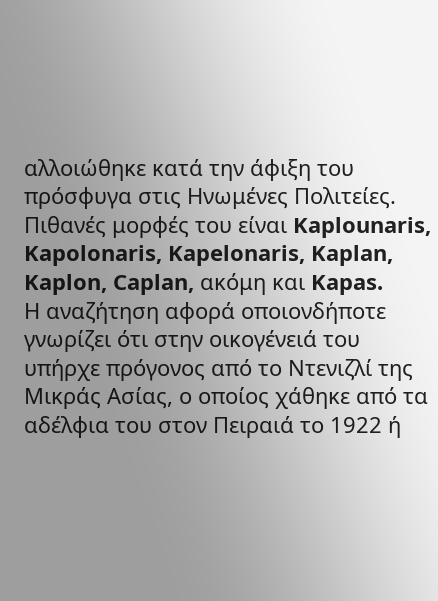αλλοιώθηκε κατά την άφιξη του πρόσφυγα στις Ηνωμένες Πολιτείες. Πιθανές μορφές του είναι Kaplounaris, Kapolonaris, Kapelonaris, Kaplan, Kaplon, Caplan, ακόμη και Kapas.
Η αναζήτηση αφορά οποιονδήποτε γνωρίζει ότι στην οικογένειά του υπήρχε πρόγονος από το Ντενιζλί της Μικράς Ασίας, ο οποίος χάθηκε από τα αδέλφια του στον Πειραιά το 1922 ή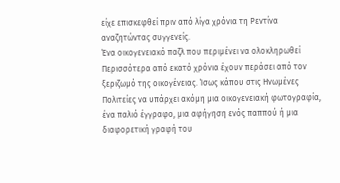είχε επισκεφθεί πριν από λίγα χρόνια τη Ρεντίνα αναζητώντας συγγενείς.
Ένα οικογενειακό παζλ που περιμένει να ολοκληρωθεί
Περισσότερα από εκατό χρόνια έχουν περάσει από τον ξεριζωμό της οικογένειας. Ίσως κάπου στις Ηνωμένες Πολιτείες να υπάρχει ακόμη μια οικογενειακή φωτογραφία, ένα παλιό έγγραφο, μια αφήγηση ενός παππού ή μια διαφορετική γραφή του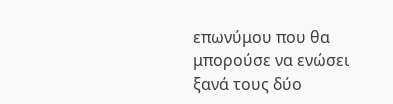επωνύμου που θα μπορούσε να ενώσει ξανά τους δύο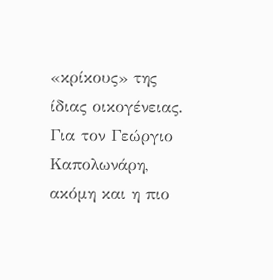«κρίκους» της ίδιας οικογένειας. Για τον Γεώργιο Καπολωνάρη, ακόμη και η πιο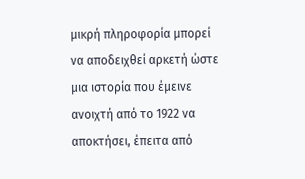μικρή πληροφορία μπορεί να αποδειχθεί αρκετή ώστε μια ιστορία που έμεινε ανοιχτή από το 1922 να αποκτήσει, έπειτα από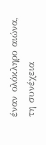έναν ολόκληρο αιώνα, τη συνέχεια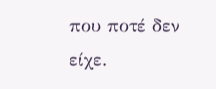που ποτέ δεν είχε.